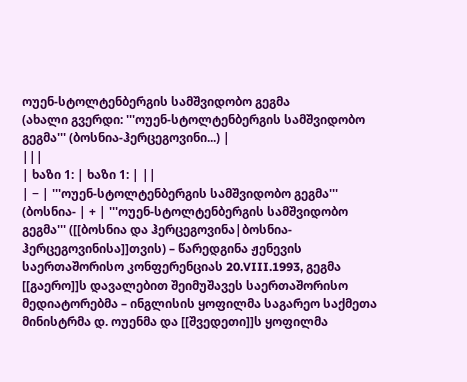ოუენ-სტოლტენბერგის სამშვიდობო გეგმა
(ახალი გვერდი: '''ოუენ-სტოლტენბერგის სამშვიდობო გეგმა''' (ბოსნია-ჰერცეგოვინი...) |
|||
| ხაზი 1: | ხაზი 1: | ||
| − | '''ოუენ-სტოლტენბერგის სამშვიდობო გეგმა''' (ბოსნია- | + | '''ოუენ-სტოლტენბერგის სამშვიდობო გეგმა''' ([[ბოსნია და ჰერცეგოვინა|ბოსნია-ჰერცეგოვინისა]]თვის) – წარედგინა ჟენევის საერთაშორისო კონფერენციას 20.VIII.1993, გეგმა [[გაერო]]ს დავალებით შეიმუშავეს საერთაშორისო მედიატორებმა – ინგლისის ყოფილმა საგარეო საქმეთა მინისტრმა დ. ოუენმა და [[შვედეთი]]ს ყოფილმა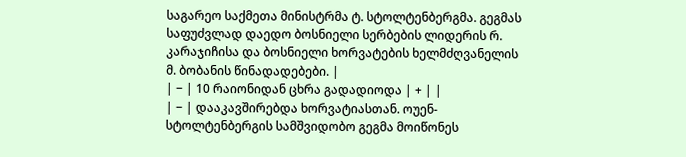საგარეო საქმეთა მინისტრმა ტ. სტოლტენბერგმა. გეგმას საფუძვლად დაედო ბოსნიელი სერბების ლიდერის რ. კარაჯიჩისა და ბოსნიელი ხორვატების ხელმძღვანელის მ. ბობანის წინადადებები. |
| − | 10 რაიონიდან ცხრა გადადიოდა | + | |
| − | დააკავშირებდა ხორვატიასთან. ოუენ-სტოლტენბერგის სამშვიდობო გეგმა მოიწონეს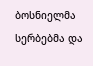ბოსნიელმა სერბებმა და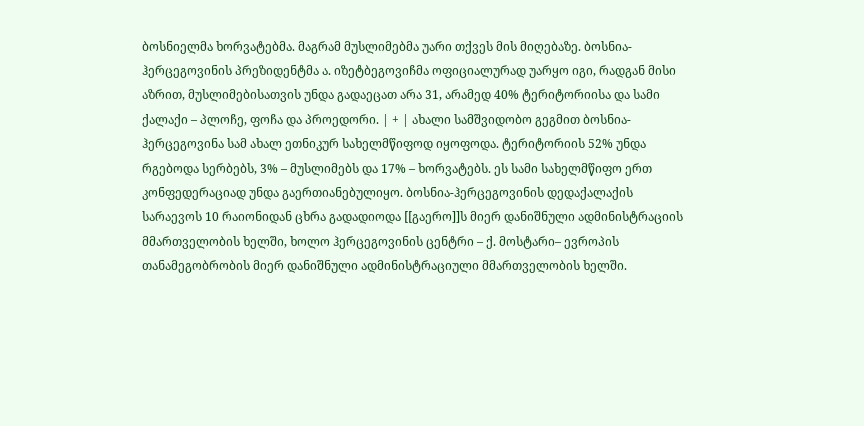ბოსნიელმა ხორვატებმა. მაგრამ მუსლიმებმა უარი თქვეს მის მიღებაზე. ბოსნია-ჰერცეგოვინის პრეზიდენტმა ა. იზეტბეგოვიჩმა ოფიციალურად უარყო იგი, რადგან მისი აზრით, მუსლიმებისათვის უნდა გადაეცათ არა 31, არამედ 40% ტერიტორიისა და სამი ქალაქი – პლოჩე, ფოჩა და პროედორი. | + | ახალი სამშვიდობო გეგმით ბოსნია-ჰერცეგოვინა სამ ახალ ეთნიკურ სახელმწიფოდ იყოფოდა. ტერიტორიის 52% უნდა რგებოდა სერბებს, 3% – მუსლიმებს და 17% – ხორვატებს. ეს სამი სახელმწიფო ერთ კონფედერაციად უნდა გაერთიანებულიყო. ბოსნია-ჰერცეგოვინის დედაქალაქის სარაევოს 10 რაიონიდან ცხრა გადადიოდა [[გაერო]]ს მიერ დანიშნული ადმინისტრაციის მმართველობის ხელში, ხოლო ჰერცეგოვინის ცენტრი – ქ. მოსტარი– ევროპის თანამეგობრობის მიერ დანიშნული ადმინისტრაციული მმართველობის ხელში.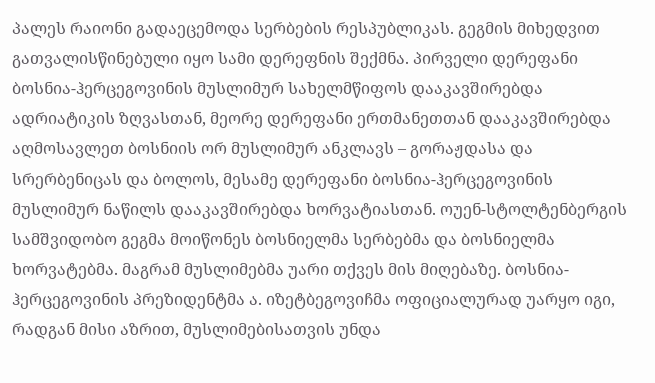პალეს რაიონი გადაეცემოდა სერბების რესპუბლიკას. გეგმის მიხედვით გათვალისწინებული იყო სამი დერეფნის შექმნა. პირველი დერეფანი ბოსნია-ჰერცეგოვინის მუსლიმურ სახელმწიფოს დააკავშირებდა ადრიატიკის ზღვასთან, მეორე დერეფანი ერთმანეთთან დააკავშირებდა აღმოსავლეთ ბოსნიის ორ მუსლიმურ ანკლავს – გორაჟდასა და სრერბენიცას და ბოლოს, მესამე დერეფანი ბოსნია-ჰერცეგოვინის მუსლიმურ ნაწილს დააკავშირებდა ხორვატიასთან. ოუენ-სტოლტენბერგის სამშვიდობო გეგმა მოიწონეს ბოსნიელმა სერბებმა და ბოსნიელმა ხორვატებმა. მაგრამ მუსლიმებმა უარი თქვეს მის მიღებაზე. ბოსნია-ჰერცეგოვინის პრეზიდენტმა ა. იზეტბეგოვიჩმა ოფიციალურად უარყო იგი, რადგან მისი აზრით, მუსლიმებისათვის უნდა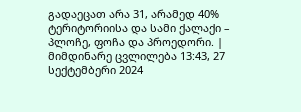გადაეცათ არა 31, არამედ 40% ტერიტორიისა და სამი ქალაქი – პლოჩე, ფოჩა და პროედორი. |
მიმდინარე ცვლილება 13:43, 27 სექტემბერი 2024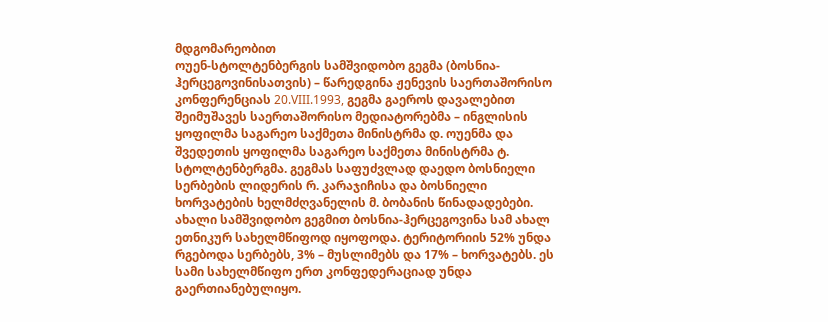მდგომარეობით
ოუენ-სტოლტენბერგის სამშვიდობო გეგმა (ბოსნია-ჰერცეგოვინისათვის) – წარედგინა ჟენევის საერთაშორისო კონფერენციას 20.VIII.1993, გეგმა გაეროს დავალებით შეიმუშავეს საერთაშორისო მედიატორებმა – ინგლისის ყოფილმა საგარეო საქმეთა მინისტრმა დ. ოუენმა და შვედეთის ყოფილმა საგარეო საქმეთა მინისტრმა ტ. სტოლტენბერგმა. გეგმას საფუძვლად დაედო ბოსნიელი სერბების ლიდერის რ. კარაჯიჩისა და ბოსნიელი ხორვატების ხელმძღვანელის მ. ბობანის წინადადებები.
ახალი სამშვიდობო გეგმით ბოსნია-ჰერცეგოვინა სამ ახალ ეთნიკურ სახელმწიფოდ იყოფოდა. ტერიტორიის 52% უნდა რგებოდა სერბებს, 3% – მუსლიმებს და 17% – ხორვატებს. ეს სამი სახელმწიფო ერთ კონფედერაციად უნდა გაერთიანებულიყო.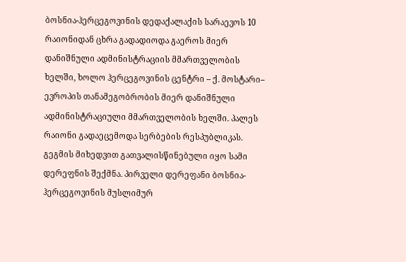ბოსნია-ჰერცეგოვინის დედაქალაქის სარაევოს 10 რაიონიდან ცხრა გადადიოდა გაეროს მიერ დანიშნული ადმინისტრაციის მმართველობის ხელში, ხოლო ჰერცეგოვინის ცენტრი – ქ. მოსტარი– ევროპის თანამეგობრობის მიერ დანიშნული ადმინისტრაციული მმართველობის ხელში. პალეს რაიონი გადაეცემოდა სერბების რესპუბლიკას. გეგმის მიხედვით გათვალისწინებული იყო სამი დერეფნის შექმნა. პირველი დერეფანი ბოსნია-ჰერცეგოვინის მუსლიმურ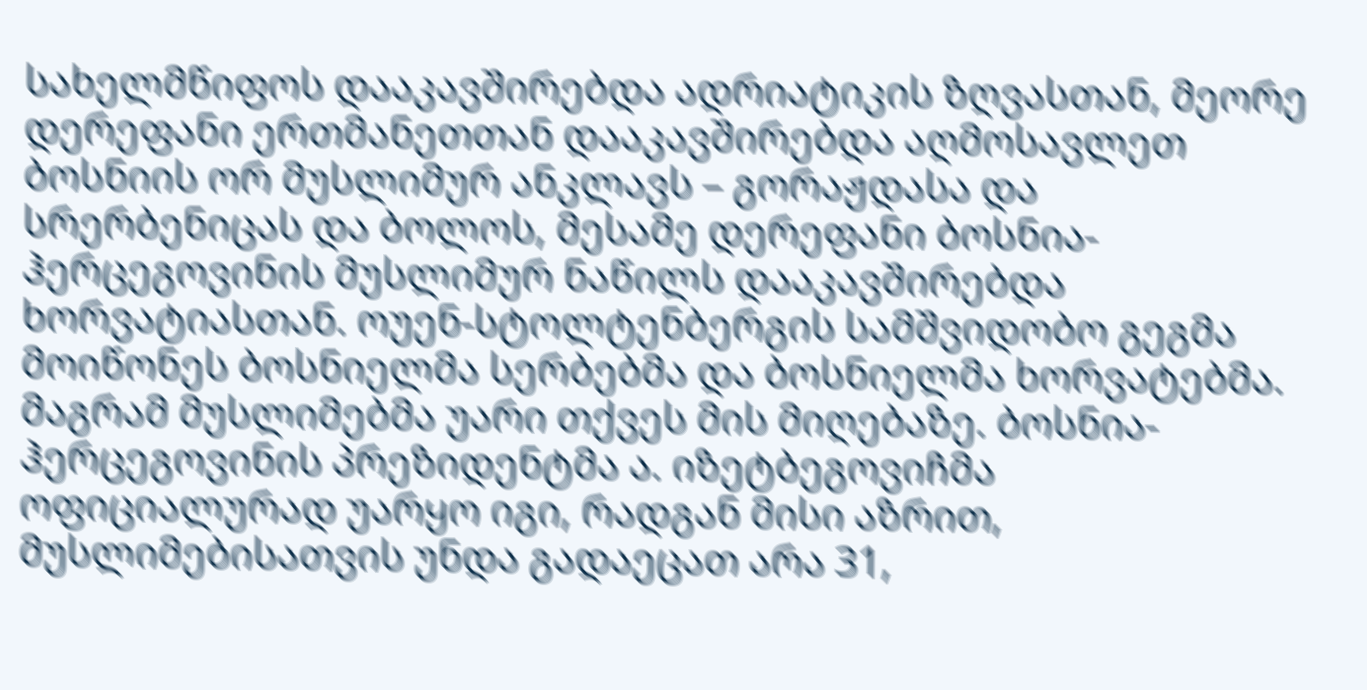სახელმწიფოს დააკავშირებდა ადრიატიკის ზღვასთან, მეორე დერეფანი ერთმანეთთან დააკავშირებდა აღმოსავლეთ ბოსნიის ორ მუსლიმურ ანკლავს – გორაჟდასა და სრერბენიცას და ბოლოს, მესამე დერეფანი ბოსნია-ჰერცეგოვინის მუსლიმურ ნაწილს დააკავშირებდა ხორვატიასთან. ოუენ-სტოლტენბერგის სამშვიდობო გეგმა მოიწონეს ბოსნიელმა სერბებმა და ბოსნიელმა ხორვატებმა. მაგრამ მუსლიმებმა უარი თქვეს მის მიღებაზე. ბოსნია-ჰერცეგოვინის პრეზიდენტმა ა. იზეტბეგოვიჩმა ოფიციალურად უარყო იგი, რადგან მისი აზრით, მუსლიმებისათვის უნდა გადაეცათ არა 31,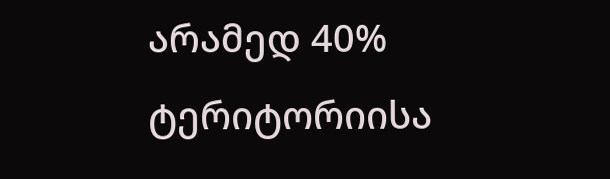არამედ 40% ტერიტორიისა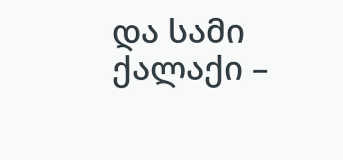და სამი ქალაქი –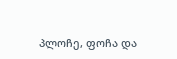პლოჩე, ფოჩა და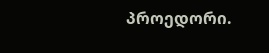პროედორი.